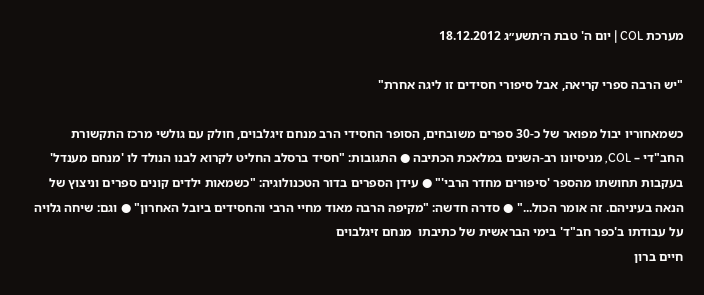מערכת COL | יום ה' טבת ה׳תשע״ג 18.12.2012

"יש הרבה ספרי קריאה, אבל סיפורי חסידים זו ליגה אחרת"

כשמאחוריו יבול מפואר של כ-30 ספרים משובחים, הסופר החסידי הרב מנחם זיגלבוים, חולק עם גולשי מרכז התקשורת החב"די – COL, מניסיונו רב-השנים במלאכת הכתיבה ● התגובות: "חסיד ברסלב החליט לקרוא לבנו הנולד לו 'מנחם מענדל' בעקבות תחושתו מהספר 'סיפורים מחדר הרבי'" ● עידן הספרים בדור הטכנולוגיה: "כשמאות ילדים קונים ספרים וניצוץ של הנאה בעיניהם. זה אומר הכול..." ● סדרה חדשה: "מקיפה הרבה מאוד מחיי הרבי והחסידים ביובל האחרון" ● וגם: שיחה גלויה על עבודתו ב'כפר חב"ד' בימי הבראשית של כתיבתו  מנחם זיגלבוים
חיים ברון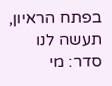בפתח הראיון, תעשה לנו סדר: מי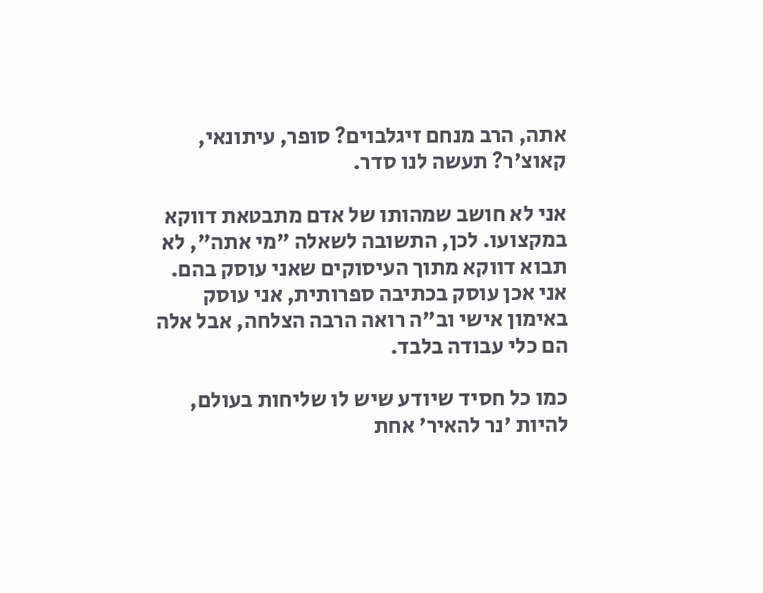אתה, הרב מנחם זיגלבוים? סופר, עיתונאי, קאוצ'ר? תעשה לנו סדר.

אני לא חושב שמהותו של אדם מתבטאת דווקא במקצועו. לכן, התשובה לשאלה "מי אתה", לא תבוא דווקא מתוך העיסוקים שאני עוסק בהם. אני אכן עוסק בכתיבה ספרותית, אני עוסק באימון אישי וב"ה רואה הרבה הצלחה, אבל אלה הם כלי עבודה בלבד.

כמו כל חסיד שיודע שיש לו שליחות בעולם, להיות 'נר להאיר' אחת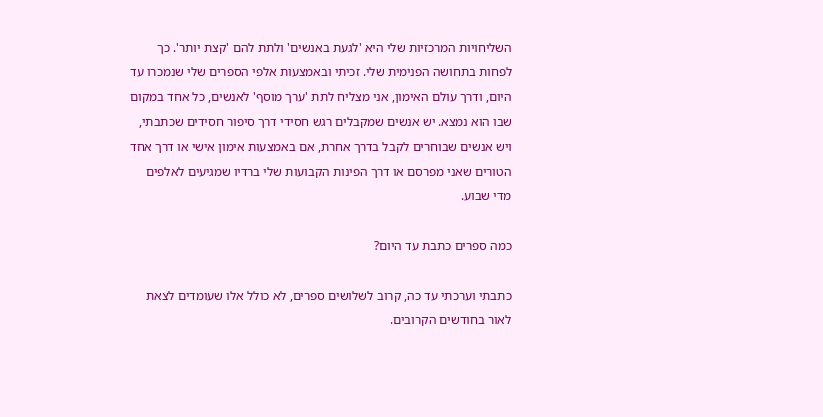השליחויות המרכזיות שלי היא 'לגעת באנשים' ולתת להם 'קצת יותר'. כך לפחות בתחושה הפנימית שלי. זכיתי ובאמצעות אלפי הספרים שלי שנמכרו עד היום, ודרך עולם האימון, אני מצליח לתת 'ערך מוסף' לאנשים, כל אחד במקום שבו הוא נמצא. יש אנשים שמקבלים רגש חסידי דרך סיפור חסידים שכתבתי, ויש אנשים שבוחרים לקבל בדרך אחרת, אם באמצעות אימון אישי או דרך אחד הטורים שאני מפרסם או דרך הפינות הקבועות שלי ברדיו שמגיעים לאלפים מדי שבוע.

כמה ספרים כתבת עד היום?

כתבתי וערכתי עד כה, קרוב לשלושים ספרים, לא כולל אלו שעומדים לצאת לאור בחודשים הקרובים.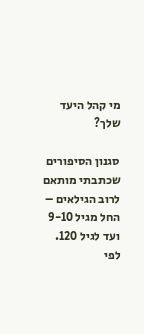מי קהל היעד שלך?

סגנון הסיפורים שכתבתי מותאם לרוב הגילאים – החל מגיל 9-10 ועד לגיל 120. לפי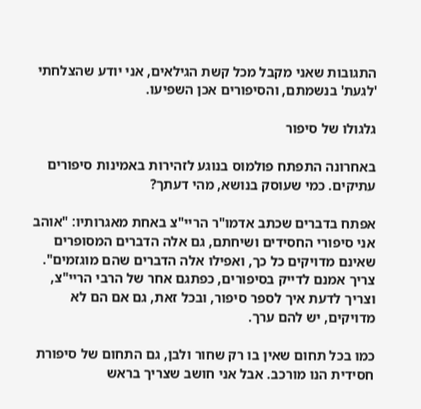התגובות שאני מקבל מכל קשת הגילאים, אני יודע שהצלחתי 'לגעת' בנשמתם, והסיפורים אכן השפיעו.

גלגולו של סיפור

באחרונה התפתח פולמוס בנוגע לזהירות באמינות סיפורים עתיקים. כמי שעוסק בנושא, מהי דעתך?

אפתח בדברים שכתב אדמו"ר הריי"צ באחת מאגרותיו: "אוהב אני סיפורי החסידים ושיחתם, גם אלה הדברים המסופרים שאינם מדויקים כל כך, ואפילו אלה הדברים שהם מוגזמים". צריך אמנם לדייק בסיפורים, כפתגם אחר של הרבי הריי"צ, וצריך לדעת איך לספר סיפור, ובכל זאת, גם אם הם לא מדויקים, יש להם ערך.

כמו בכל תחום שאין בו רק שחור ולבן, גם התחום של סיפורת חסידית הנו מורכב. אבל אני חושב שצריך בראש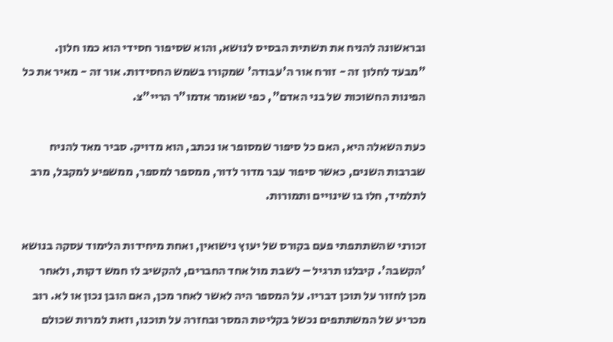ובראשונה להניח את תשתית הבסיס לנושא, והוא שסיפור חסידי הוא כמו חלון. "מבעד לחלון זה - זורח אור ה'עבודה' שמקורו בשמש החסידות. אור זה - מאיר את כל הפינות החשוכות של בני האדם", כפי שאומר אדמו"ר הריי"צ.

כעת השאלה היא, האם כל סיפור שמסופר או נכתב, הוא מדויק. סביר מאד להניח שברבות השנים, כאשר סיפור עבר מדור לדור, ממספר למספר, ממשפיע למקבל, מרב לתלמיד, חלו בו שינויים ותמורות.

זכורני שהשתתפתי פעם בקורס של יעוץ נישואין, ואחת מיחידות הלימוד עסקה בנושא 'הקשבה'. קיבלנו תרגיל – לשבת מול אחד החברים, להקשיב לו חמש דקות, ולאחר מכן לחזור על תוכן דבריו. על המספר היה לאשר לאחר מכן, האם הובן נכון או לא. רוב מכריע של המשתתפים נכשל בקליטת המסר ובחזרה על תוכנו, וזאת למרות שכולם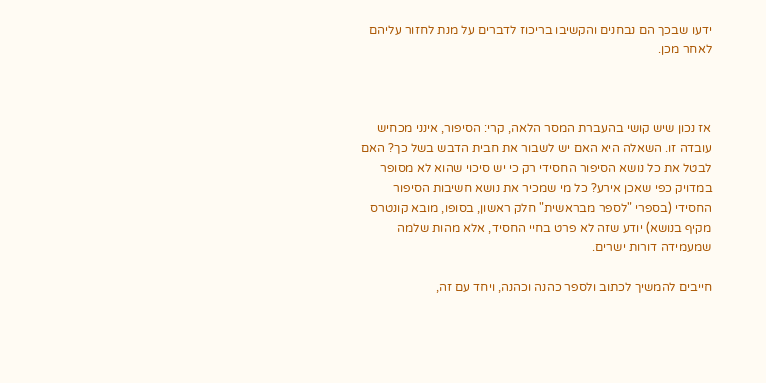ידעו שבכך הם נבחנים והקשיבו בריכוז לדברים על מנת לחזור עליהם לאחר מכן.



אז נכון שיש קושי בהעברת המסר הלאה, קרי: הסיפור, אינני מכחיש עובדה זו. השאלה היא האם יש לשבור את חבית הדבש בשל כך? האם לבטל את כל נושא הסיפור החסידי רק כי יש סיכוי שהוא לא מסופר במדויק כפי שאכן אירע? כל מי שמכיר את נושא חשיבות הסיפור החסידי (בספרי "לספר מבראשית" חלק ראשון, בסופו, מובא קונטרס מקיף בנושא) יודע שזה לא פרט בחיי החסיד, אלא מהות שלמה שמעמידה דורות ישרים.

חייבים להמשיך לכתוב ולספר כהנה וכהנה, ויחד עם זה,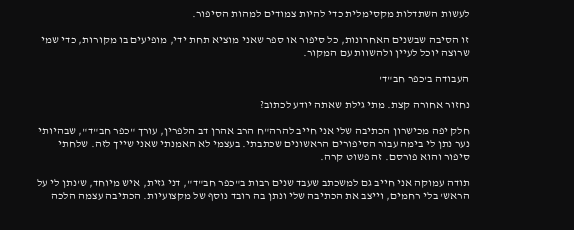לעשות השתדלות מקסימלית כדי להיות צמודים למהות הסיפור.

זו הסיבה שבשנים האחרונות, כל סיפור או ספר שאני מוציא תחת ידי, מופיעים בו מקורות, כדי שמי שרוצה יוכל לעיין ולהשוות עם המקור.

העבודה ב'כפר חב"ד'

נחזור אחורה קצת. מתי גילת שאתה יודע לכתוב?

חלק יפה מכישרון הכתיבה שלי אני חייב להרה"ח הרב אהרן דב הלפרין, עורך "כפר חב"ד", שבהיותי נער נתן לי בימה עבור הסיפורים הראשונים שכתבתי. בעצמי לא האמנתי שאני שייך לזה. שלחתי סיפור והוא פורסם. זה פשוט קרה.

תודה עמוקה אני חייב גם למשכתב שעבד שנים רבות ב"כפר חב"ד", דני גזית, איש מיוחד, ש'נתן לי על הראש' בלי רחמים, וייצב את הכתיבה שלי ונתן בה רובד נוסף של מקצועיות. הכתיבה עצמה הלכה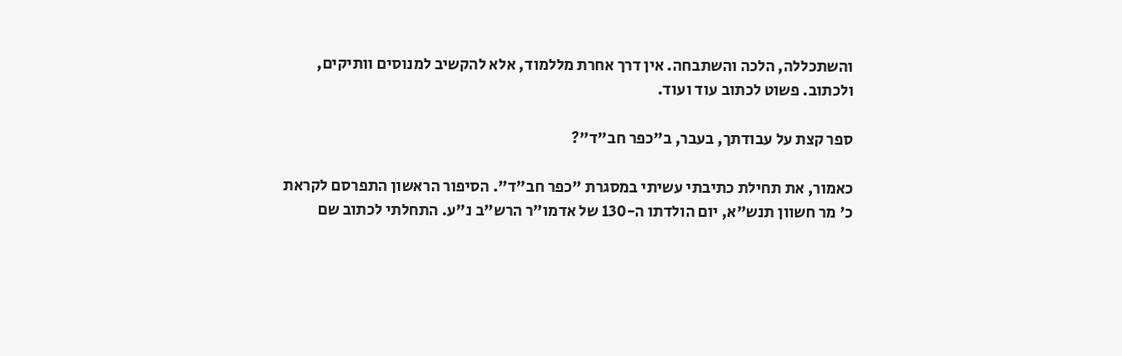והשתכללה, הלכה והשתבחה. אין דרך אחרת מללמוד, אלא להקשיב למנוסים וותיקים, ולכתוב. פשוט לכתוב עוד ועוד.

ספר קצת על עבודתך, בעבר, ב"כפר חב"ד"?

כאמור, את תחילת כתיבתי עשיתי במסגרת "כפר חב"ד". הסיפור הראשון התפרסם לקראת כ' מר חשוון תנש"א, יום הולדתו ה-130 של אדמו"ר הרש"ב נ"ע. התחלתי לכתוב שם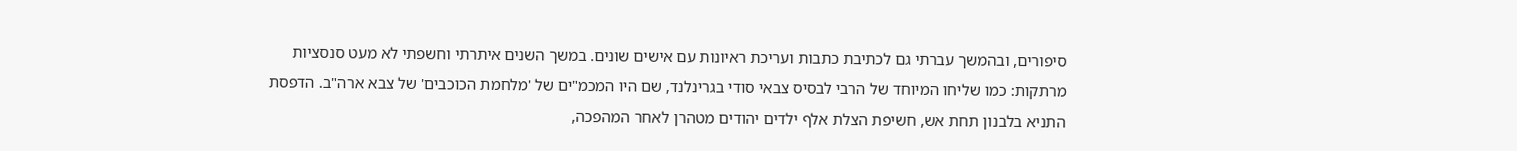סיפורים, ובהמשך עברתי גם לכתיבת כתבות ועריכת ראיונות עם אישים שונים. במשך השנים איתרתי וחשפתי לא מעט סנסציות מרתקות: כמו שליחו המיוחד של הרבי לבסיס צבאי סודי בגרינלנד, שם היו המכמ"ים של 'מלחמת הכוכבים' של צבא ארה"ב. הדפסת התניא בלבנון תחת אש, חשיפת הצלת אלף ילדים יהודים מטהרן לאחר המהפכה,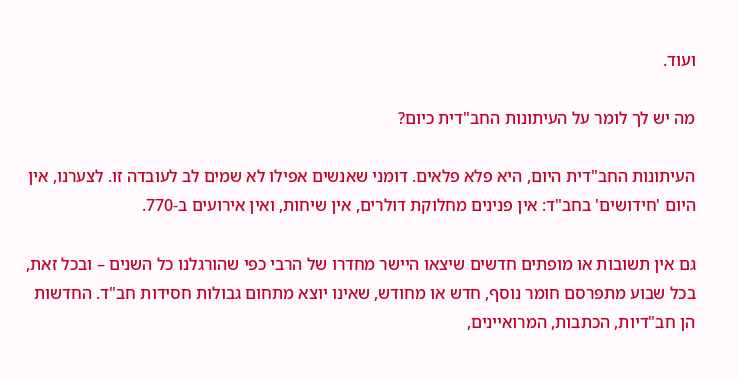ועוד.

מה יש לך לומר על העיתונות החב"דית כיום?

העיתונות החב"דית היום, היא פלא פלאים. דומני שאנשים אפילו לא שמים לב לעובדה זו. לצערנו, אין היום 'חידושים' בחב"ד: אין פנינים מחלוקת דולרים, אין שיחות, ואין אירועים ב-770.

גם אין תשובות או מופתים חדשים שיצאו היישר מחדרו של הרבי כפי שהורגלנו כל השנים – ובכל זאת, בכל שבוע מתפרסם חומר נוסף, חדש או מחודש, שאינו יוצא מתחום גבולות חסידות חב"ד. החדשות הן חב"דיות, הכתבות, המרואיינים,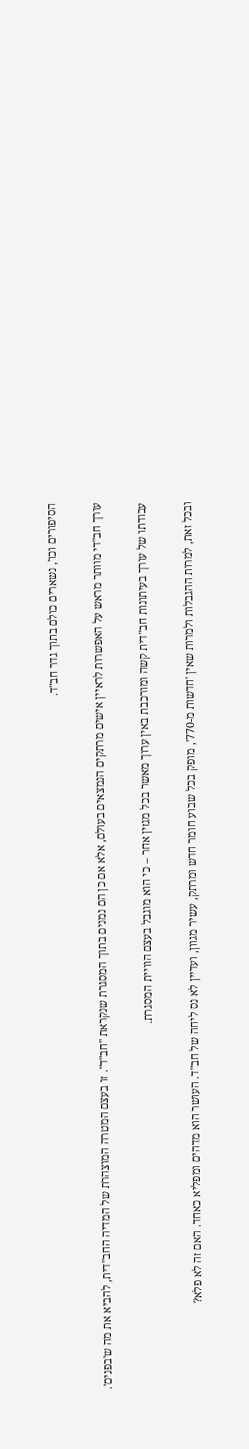הסיפורים וכו', נשארים כולם בתוך גדר חב"ד.

עורך חב"די מוותר מראש על האפשרות לראיין אישים מרתקים הנמצאים בעולם, אלא אם כן הם נמנים בתוך המסגרת שנקראת "חב"ד". זו בעצם המטרה המוצהרת של המדיה החב"דית, להביא את מה ש'בפנים'.

עבודתו של עורך בעיתונות חב"דית קשה ומורכבת באין ערוך מאשר בכל מגזין אחר – כי הוא מוגבל בעצם הוויית המסגרת.

ובכל זאת, למרות ההגבלות ולמרות שאין 'חדשות מ-770', מופק בכל שבוע חומר חדש ומרתק, עשיר מגוון, ועדיין לא נס ליחה של חב"ד. העושר הוא מדהים ומפליא כאחד. האם זה לא פלא?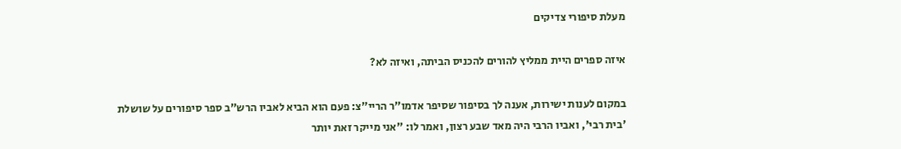מעלת סיפורי צדיקים

איזה ספרים היית ממליץ להורים להכניס הביתה, ואיזה לא?

במקום לענות ישירות, אענה לך בסיפור שסיפר אדמו"ר הריי"צ: פעם הוא הביא לאביו הרש"ב ספר סיפורים על שושלת 'בית רבי', ואביו הרבי היה מאד שבע רצון, ואמר לו: "אני מייקר זאת יותר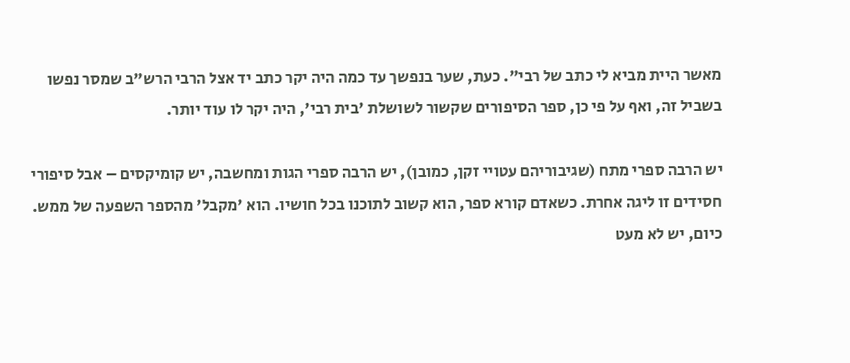מאשר היית מביא לי כתב של רבי". כעת, שער בנפשך עד כמה היה יקר כתב יד אצל הרבי הרש"ב שמסר נפשו בשביל זה, ואף על פי כן, ספר הסיפורים שקשור לשושלת 'בית רבי', היה יקר לו עוד יותר.

יש הרבה ספרי מתח (שגיבוריהם עטויי זקן, כמובן), יש הרבה ספרי הגות ומחשבה, יש קומיקסים – אבל סיפורי חסידים זו ליגה אחרת. כשאדם קורא ספר, הוא קשוב לתוכנו בכל חושיו. הוא 'מקבל' מהספר השפעה של ממש. כיום, יש לא מעט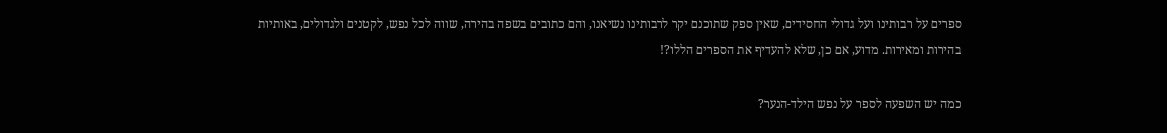ספרים על רבותינו ועל גדולי החסידים, שאין ספק שתוכנם יקר לרבותינו נשיאנו, והם כתובים בשפה בהירה, שווה לכל נפש, לקטנים ולגדולים, באותיות בהירות ומאירות. מדוע, אם כן, שלא להעדיף את הספרים הללו?!

כמה יש השפעה לספר על נפש הילד-הנער?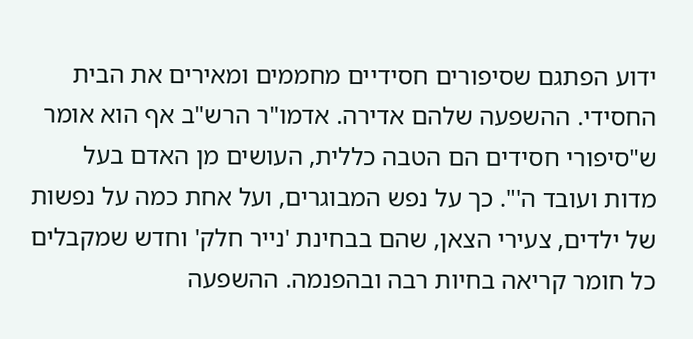ידוע הפתגם שסיפורים חסידיים מחממים ומאירים את הבית החסידי. ההשפעה שלהם אדירה. אדמו"ר הרש"ב אף הוא אומר ש"סיפורי חסידים הם הטבה כללית, העושים מן האדם בעל מדות ועובד ה'". כך על נפש המבוגרים, ועל אחת כמה על נפשות של ילדים, צעירי הצאן, שהם בבחינת 'נייר חלק' וחדש שמקבלים כל חומר קריאה בחיות רבה ובהפנמה. ההשפעה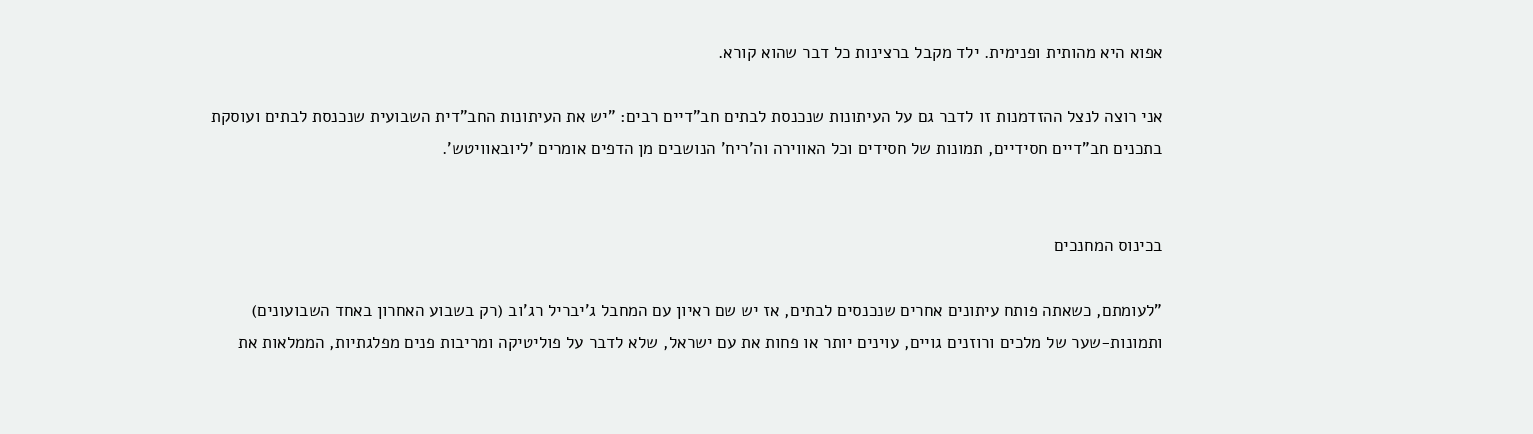אפוא היא מהותית ופנימית. ילד מקבל ברצינות כל דבר שהוא קורא.

אני רוצה לנצל ההזדמנות זו לדבר גם על העיתונות שנכנסת לבתים חב"דיים רבים: "יש את העיתונות החב"דית השבועית שנכנסת לבתים ועוסקת בתכנים חב"דיים חסידיים, תמונות של חסידים וכל האווירה וה'ריח' הנושבים מן הדפים אומרים 'ליובאוויטש'.


בכינוס המחנכים

"לעומתם, כשאתה פותח עיתונים אחרים שנכנסים לבתים, אז יש שם ראיון עם המחבל ג'יבריל רג'וב (רק בשבוע האחרון באחד השבועונים) ותמונות-שער של מלכים ורוזנים גויים, עוינים יותר או פחות את עם ישראל, שלא לדבר על פוליטיקה ומריבות פנים מפלגתיות, הממלאות את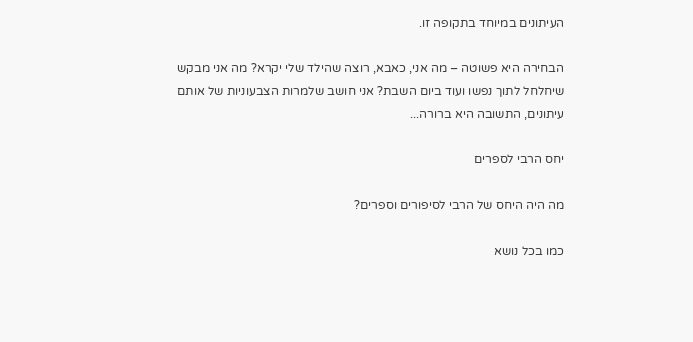העיתונים במיוחד בתקופה זו.

הבחירה היא פשוטה – מה אני, כאבא, רוצה שהילד שלי יקרא? מה אני מבקש שיחלחל לתוך נפשו ועוד ביום השבת? אני חושב שלמרות הצבעוניות של אותם עיתונים, התשובה היא ברורה...

יחס הרבי לספרים

מה היה היחס של הרבי לסיפורים וספרים?

כמו בכל נושא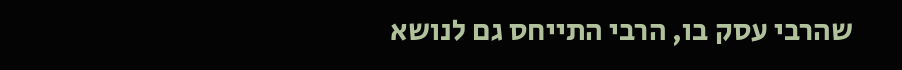שהרבי עסק בו, הרבי התייחס גם לנושא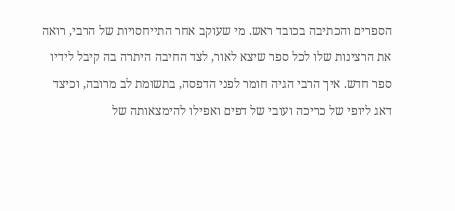הספרים והכתיבה בכובד ראש. מי שעוקב אחר התייחסויות של הרבי, רואה את הרצינות שלו לכל ספר שיצא לאור, לצד החיבה היתרה בה קיבל לידיו ספר חדש. איך הרבי הגיה חומר לפני הדפסה, בתשומת לב מרובה, וכיצד דאג ליופי של כריכה ועובי של דפים ואפילו להימצאותה של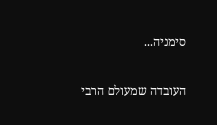סימניה...

העובדה שמעולם הרבי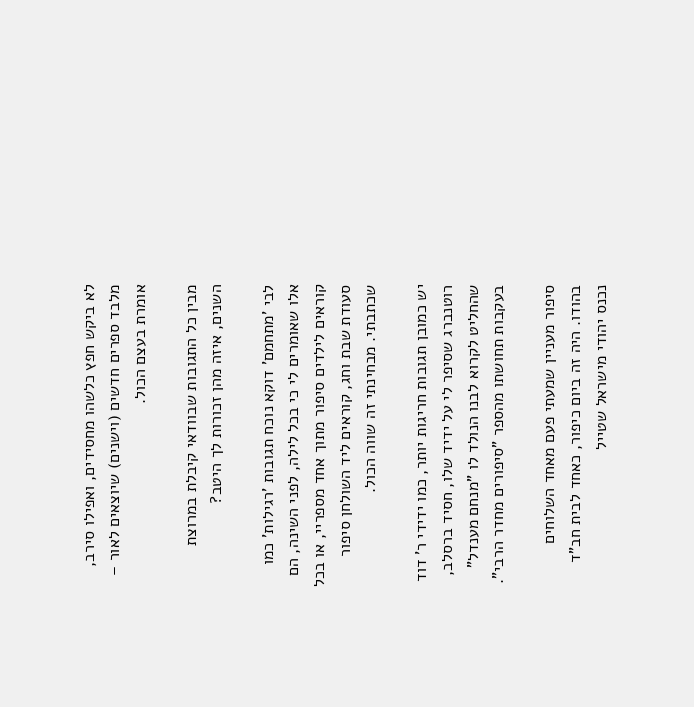לא ביקש חפץ כלשהו מחסידים, ואפילו סירב, מלבד ספרים חדשים (וישנים) שיוצאים לאור – אומרת בעצם הכול.

מבין כל התגובות שבוודאי קיבלת במרוצת השנים, איזה מהן זכורות לך היטב?

לבי 'מתחמם' דוקא נוכח תגובות 'רגילות' כמו אלו שאומרים לי כי בכל לילה, לפני השינה, הם קוראים לילדים סיפור מתוך אחד מספריי, או בכל סעודת שבת וחג, קוראים ליד השולחן סיפור שכתבתי. מבחינתי זה שווה הכול.

יש כמובן תגובות חריגות יותר, כמו ידידי ר' דוד רוטנברג שסיפר לי על ידיד שלו, חסיד ברסלב, שהחליט לקרוא לבנו הנולד לו "מנחם מענדל" בעקבות תחושתו מהספר "סיפורים מחדר הרבי".

סיפור מעניין שמעתי פעם מאחד השלוחים בהודו. היה זה ביום כיפור, כאחד לבית חב"ד נכנס יהודי מישראל שטייל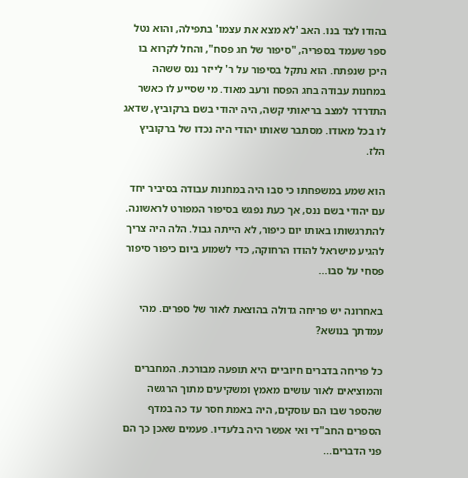בהודו לצד בנו. האב 'לא מצא את עצמו' בתפילה, והוא נטל ספר שעמד בספריה, "סיפור של חג פסח", והחל לקרוא בו היכן שנפתח. הוא נתקל בסיפור על ר' לייזר ננס ששהה במחנות עבודה בחג הפסח ורעב מאוד. מי שסייע לו כאשר התדרדר למצב בריאותי קשה, היה יהודי בשם ברקוביץ, שדאג לו בכל מאודו. מסתבר שאותו יהודי היה נכדו של ברקוביץ הלז.

הוא שמע במשפחתו כי סבו היה במחנות עבודה בסיביר יחד עם יהודי בשם ננס, אך כעת נפגש בסיפור המפורט לראשונה. להתרגשותו באותו יום כיפור, לא הייתה גבול. הלה היה צריך להגיע מישראל להודו הרחוקה, כדי לשמוע ביום כיפור סיפור פסחי על סבו...

באחרונה יש פריחה גדולה בהוצאת לאור של ספרים. מהי עמדתך בנושא?

כל פריחה בדברים חיוביים היא תופעה מבורכת. המחברים והמוציאים לאור עושים מאמץ ומשקיעים מתוך הרגשה שהספר שבו הם עוסקים, היה באמת חסר עד כה במדף הספרים החב"די ואי אפשר היה בלעדיו. פעמים שאכן כך הם פני הדברים...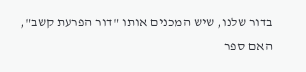בדור שלנו, שיש המכנים אותו "דור הפרעת קשב", האם ספר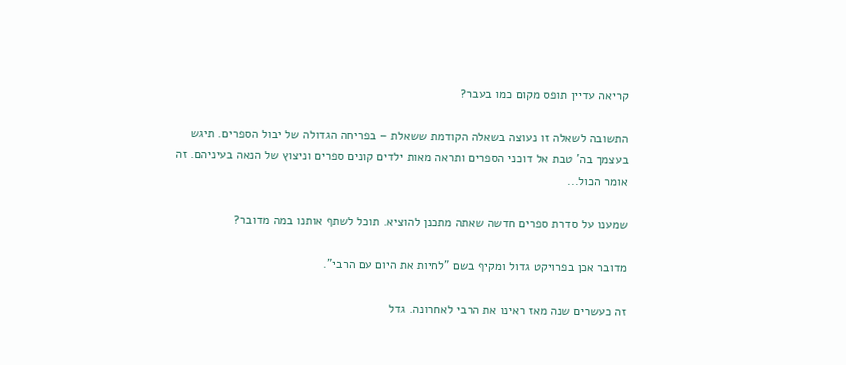קריאה עדיין תופס מקום כמו בעבר?

התשובה לשאלה זו נעוצה בשאלה הקודמת ששאלת – בפריחה הגדולה של יבול הספרים. תיגש בעצמך בה' טבת אל דוכני הספרים ותראה מאות ילדים קונים ספרים וניצוץ של הנאה בעיניהם. זה אומר הכול...

שמענו על סדרת ספרים חדשה שאתה מתכנן להוציא. תוכל לשתף אותנו במה מדובר?

מדובר אכן בפרויקט גדול ומקיף בשם "לחיות את היום עם הרבי".

זה כעשרים שנה מאז ראינו את הרבי לאחרונה. גדל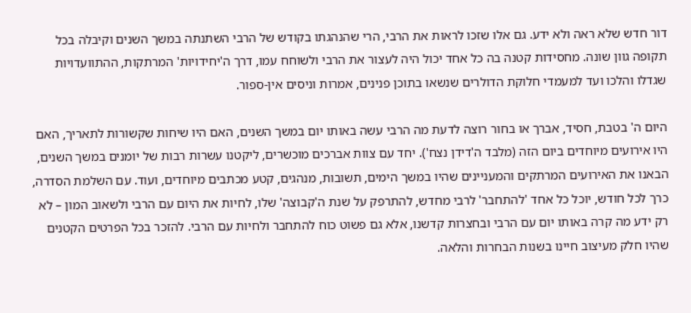דור חדש שלא ראה ולא ידע. גם אלו שזכו לראות את הרבי, הרי שהנהגתו בקודש של הרבי השתנתה במשך השנים וקיבלה בכל תקופה גוון שונה. מחסידות קטנה בה כל אחד יכול היה לעצור את הרבי ולשוחח עמו, דרך ה'יחידויות' המרתקות, ההתוועדויות שגדלו והלכו ועד למעמדי חלוקת הדולרים שנשאו בתוכן פנינים, אמרות וניסים אין-ספור.

היום ה' בטבת, חסיד, אברך או בחור רוצה לדעת מה הרבי עשה באותו יום במשך השנים, האם היו שיחות שקשורות לתאריך, האם היו אירועים מיוחדים ביום הזה (מלבד ה'דידן נצח'). יחד עם צוות אברכים מוכשרים, ליקטנו עשרות רבות של יומנים במשך השנים, הבאנו את האירועים המרתקים והמעניינים שהיו במשך הימים, תשובות, מנהגים, קטע מכתבים מיוחדים, ועוד. עם השלמת הסדרה, כרך לכל חודש, יוכל כל אחד 'להתחבר' לרבי מחדש, להתרפק על שנת ה'קבוצה' שלו, לחיות את היום עם הרבי ולשאוב המון – לא רק ידע מה קרה באותו יום עם הרבי ובחצרות קדשנו, אלא גם פשוט כוח להתחבר ולחיות עם הרבי. להזכר בכל הפרטים הקטנים שהיו חלק מעיצוב חיינו בשנות הבחרות והלאה.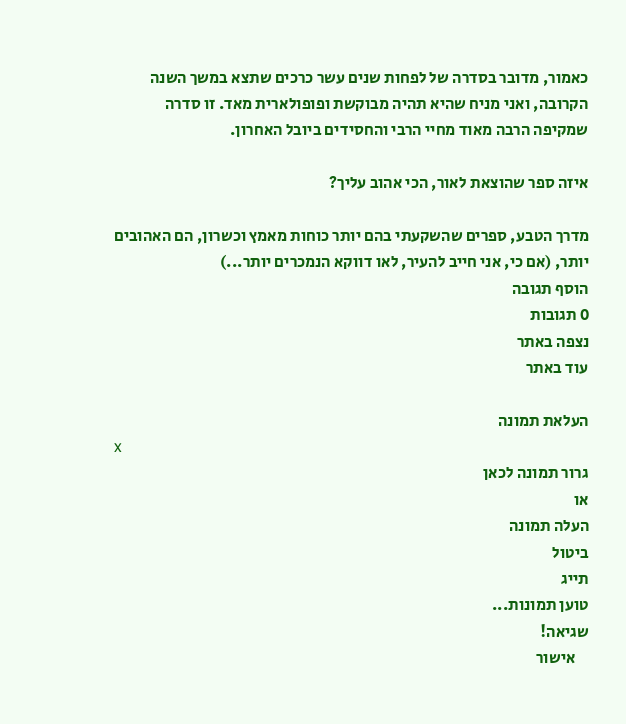כאמור, מדובר בסדרה של לפחות שנים עשר כרכים שתצא במשך השנה הקרובה, ואני מניח שהיא תהיה מבוקשת ופופולארית מאד. זו סדרה שמקיפה הרבה מאוד מחיי הרבי והחסידים ביובל האחרון.

איזה ספר שהוצאת לאור, הכי אהוב עליך?

מדרך הטבע, ספרים שהשקעתי בהם יותר כוחות מאמץ וכשרון, הם האהובים יותר, (אם כי, אני חייב להעיר, לאו דווקא הנמכרים יותר...)
הוסף תגובה
0 תגובות
נצפה באתר
עוד באתר

העלאת תמונה
x
גרור תמונה לכאן
או
העלה תמונה
ביטול
תייג
טוען תמונות...
שגיאה!
    אישור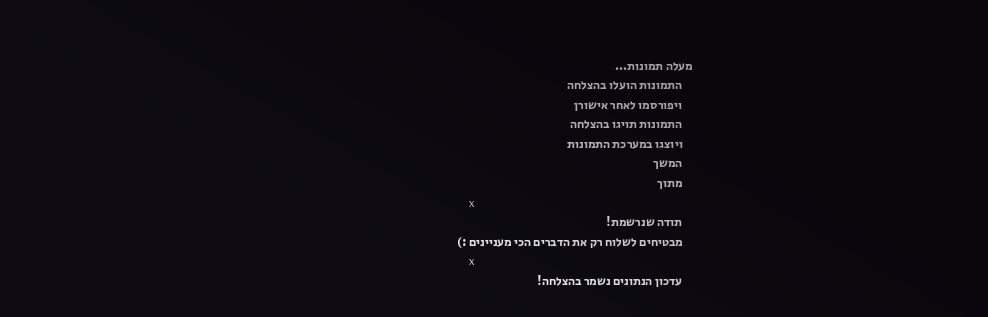מעלה תמונות...
    התמונות הועלו בהצלחה
    ויפורסמו לאחר אישורן
    התמונות תויגו בהצלחה
    ויוצגו במערכת התמונות
    המשך
    מתוך
    x
    תודה שנרשמת!
    מבטיחים לשלוח רק את הדברים הכי מעניינים :)
    x
    עדכון הנתונים נשמר בהצלחה!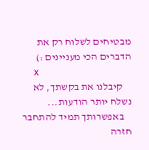מבטיחים לשלוח רק את הדברים הכי מעניינים :)
    x
    קיבלנו את בקשתך, לא נשלח יותר הודעות...
    באפשרותך תמיד להתחבר חזרה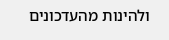ולהינות מהעדכונים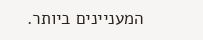המעניינים ביותר.